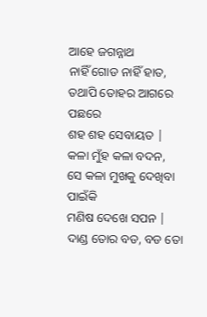ଆହେ ଜଗନ୍ନାଥ
ନାହିଁ ଗୋଡ ନାହିଁ ହାତ,
ତଥାପି ତୋହର ଆଗରେ ପଛରେ
ଶହ ଶହ ସେବାୟତ |
କଳା ମୁଁହ କଳା ବଦନ,
ସେ କଳା ମୁଖକୁ ଦେଖିବା ପାଇଁକି
ମଣିଷ ଦେଖେ ସପନ |
ଦାଣ୍ଡ ତୋର ବଡ, ବଡ ତୋ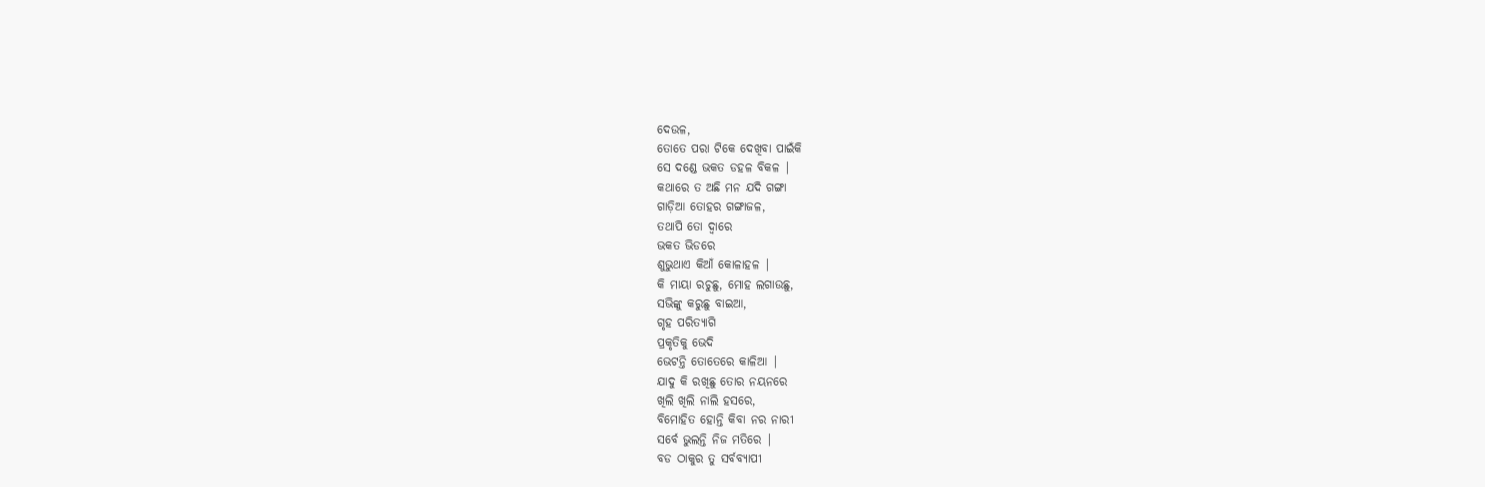ଦେଉଳ,
ତୋତେ ପରା ଟିକେ ଦେଖିବା ପାଇଁକି
ସେ ଦଣ୍ଡେ ଭକତ ଡହଳ ବିକଳ |
କଥାରେ ତ ଅଛି ମନ ଯଦି ଗଙ୍ଗା
ଗାଡ଼ିଆ ତୋହର ଗଙ୍ଗାଜଳ,
ତଥାପି ତୋ ଦ୍ୱାରେ
ଭକତ ଭିଡରେ
ଶୁଭୁଥାଏ କିଆଁ କୋଳାହଳ |
କି ମାୟା ରଚୁଛୁ, ମୋହ ଲଗାଉଛୁ,
ସଭିଙ୍କୁ କରୁଛୁ ବାଇଆ,
ଗୃହ ପରିତ୍ୟାଗି
ପ୍ରକୃତିକୁ ଭେଦି
ଭେଟନ୍ତି ତୋତେରେ କାଳିଆ |
ଯାଦୁ କି ରଖିଛୁ ତୋର ନୟନରେ
ଖିଲି ଖିଲି ନାଲି ହସରେ,
ବିମୋହିତ ହୋନ୍ତି କିବା ନର ନାରୀ
ସର୍ବେ ଭୁଲନ୍ତି ନିଜ ମତିରେ |
ବଡ ଠାକୁର ତୁ ସର୍ବବ୍ୟାପୀ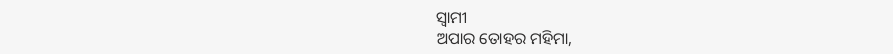ସ୍ଵାମୀ
ଅପାର ତୋହର ମହିମା,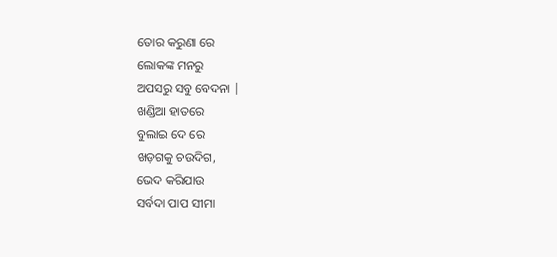ତୋର କରୁଣା ରେ
ଲୋକଙ୍କ ମନରୁ
ଅପସରୁ ସବୁ ବେଦନା |
ଖଣ୍ଡିଆ ହାତରେ
ବୁଲାଇ ଦେ ରେ
ଖଡ଼ଗକୁ ଚଉଦିଗ,
ଭେଦ କରିଯାଉ
ସର୍ବଦା ପାପ ସୀମା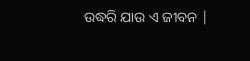ଉଦ୍ଧରି ଯାଉ ଏ ଜୀବନ |